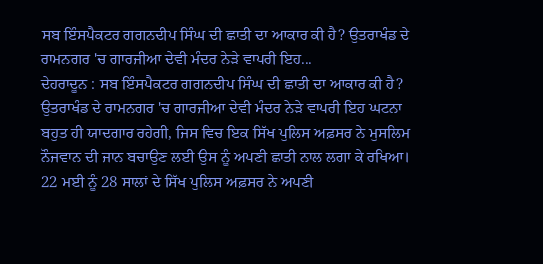ਸਬ ਇੰਸਪੈਕਟਰ ਗਗਨਦੀਪ ਸਿੰਘ ਦੀ ਛਾਤੀ ਦਾ ਆਕਾਰ ਕੀ ਹੈ? ਉਤਰਾਖੰਡ ਦੇ ਰਾਮਨਗਰ 'ਚ ਗਾਰਜੀਆ ਦੇਵੀ ਮੰਦਰ ਨੇੜੇ ਵਾਪਰੀ ਇਹ...
ਦੇਹਰਾਦੂਨ : ਸਬ ਇੰਸਪੈਕਟਰ ਗਗਨਦੀਪ ਸਿੰਘ ਦੀ ਛਾਤੀ ਦਾ ਆਕਾਰ ਕੀ ਹੈ? ਉਤਰਾਖੰਡ ਦੇ ਰਾਮਨਗਰ 'ਚ ਗਾਰਜੀਆ ਦੇਵੀ ਮੰਦਰ ਨੇੜੇ ਵਾਪਰੀ ਇਹ ਘਟਨਾ ਬਹੁਤ ਹੀ ਯਾਦਗਾਰ ਰਹੇਗੀ, ਜਿਸ ਵਿਚ ਇਕ ਸਿੱਖ ਪੁਲਿਸ ਅਫ਼ਸਰ ਨੇ ਮੁਸਲਿਮ ਨੌਜਵਾਨ ਦੀ ਜਾਨ ਬਚਾਉਣ ਲਈ ਉਸ ਨੂੰ ਅਪਣੀ ਛਾਤੀ ਨਾਲ ਲਗਾ ਕੇ ਰਖਿਆ। 22 ਮਈ ਨੂੰ 28 ਸਾਲਾਂ ਦੇ ਸਿੱਖ ਪੁਲਿਸ ਅਫ਼ਸਰ ਨੇ ਅਪਣੀ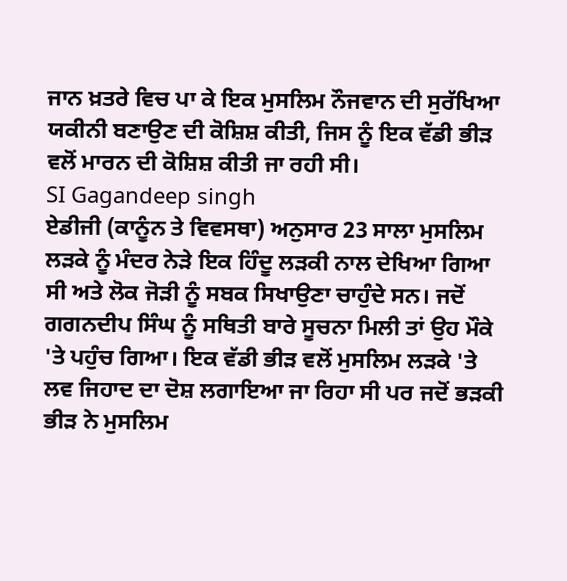ਜਾਨ ਖ਼ਤਰੇ ਵਿਚ ਪਾ ਕੇ ਇਕ ਮੁਸਲਿਮ ਨੌਜਵਾਨ ਦੀ ਸੁਰੱਖਿਆ ਯਕੀਨੀ ਬਣਾਉਣ ਦੀ ਕੋਸ਼ਿਸ਼ ਕੀਤੀ, ਜਿਸ ਨੂੰ ਇਕ ਵੱਡੀ ਭੀੜ ਵਲੋਂ ਮਾਰਨ ਦੀ ਕੋਸ਼ਿਸ਼ ਕੀਤੀ ਜਾ ਰਹੀ ਸੀ।
SI Gagandeep singh
ਏਡੀਜੀ (ਕਾਨੂੰਨ ਤੇ ਵਿਵਸਥਾ) ਅਨੁਸਾਰ 23 ਸਾਲਾ ਮੁਸਲਿਮ ਲੜਕੇ ਨੂੰ ਮੰਦਰ ਨੇੜੇ ਇਕ ਹਿੰਦੂ ਲੜਕੀ ਨਾਲ ਦੇਖਿਆ ਗਿਆ ਸੀ ਅਤੇ ਲੋਕ ਜੋੜੀ ਨੂੰ ਸਬਕ ਸਿਖਾਉਣਾ ਚਾਹੁੰਦੇ ਸਨ। ਜਦੋਂ ਗਗਨਦੀਪ ਸਿੰਘ ਨੂੰ ਸਥਿਤੀ ਬਾਰੇ ਸੂਚਨਾ ਮਿਲੀ ਤਾਂ ਉਹ ਮੌਕੇ 'ਤੇ ਪਹੁੰਚ ਗਿਆ। ਇਕ ਵੱਡੀ ਭੀੜ ਵਲੋਂ ਮੁਸਲਿਮ ਲੜਕੇ 'ਤੇ ਲਵ ਜਿਹਾਦ ਦਾ ਦੋਸ਼ ਲਗਾਇਆ ਜਾ ਰਿਹਾ ਸੀ ਪਰ ਜਦੋਂ ਭੜਕੀ ਭੀੜ ਨੇ ਮੁਸਲਿਮ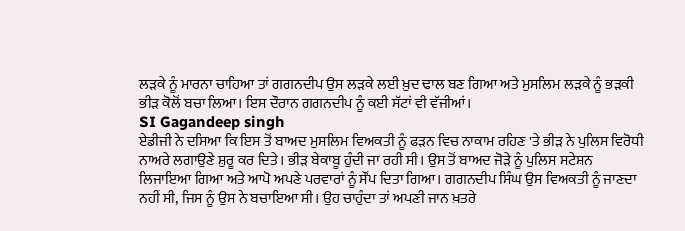ਲੜਕੇ ਨੂੰ ਮਾਰਨਾ ਚਾਹਿਆ ਤਾਂ ਗਗਨਦੀਪ ਉਸ ਲੜਕੇ ਲਈ ਖ਼ੁਦ ਢਾਲ ਬਣ ਗਿਆ ਅਤੇ ਮੁਸਲਿਮ ਲੜਕੇ ਨੂੰ ਭੜਕੀ ਭੀੜ ਕੋਲੋਂ ਬਚਾ ਲਿਆ। ਇਸ ਦੌਰਾਨ ਗਗਨਦੀਪ ਨੂੰ ਕਈ ਸੱਟਾਂ ਵੀ ਵੱਜੀਆਂ।
SI Gagandeep singh
ਏਡੀਜੀ ਨੇ ਦਸਿਆ ਕਿ ਇਸ ਤੋਂ ਬਾਅਦ ਮੁਸਲਿਮ ਵਿਅਕਤੀ ਨੂੰ ਫੜਨ ਵਿਚ ਨਾਕਾਮ ਰਹਿਣ 'ਤੇ ਭੀੜ ਨੇ ਪੁਲਿਸ ਵਿਰੋਧੀ ਨਾਅਰੇ ਲਗਾਉਣੇ ਸ਼ੁਰੂ ਕਰ ਦਿਤੇ। ਭੀੜ ਬੇਕਾਬੂ ਹੁੰਦੀ ਜਾ ਰਹੀ ਸੀ। ਉਸ ਤੋਂ ਬਾਅਦ ਜੋੜੇ ਨੂੰ ਪੁਲਿਸ ਸਟੇਸ਼ਨ ਲਿਜਾਇਆ ਗਿਆ ਅਤੇ ਆਪੋ ਅਪਣੇ ਪਰਵਾਰਾਂ ਨੂੰ ਸੌਂਪ ਦਿਤਾ ਗਿਆ। ਗਗਨਦੀਪ ਸਿੰਘ ਉਸ ਵਿਅਕਤੀ ਨੂੰ ਜਾਣਦਾ ਨਹੀਂ ਸੀ, ਜਿਸ ਨੂੰ ਉਸ ਨੇ ਬਚਾਇਆ ਸੀ। ਉਹ ਚਾਹੁੰਦਾ ਤਾਂ ਅਪਣੀ ਜਾਨ ਖ਼ਤਰੇ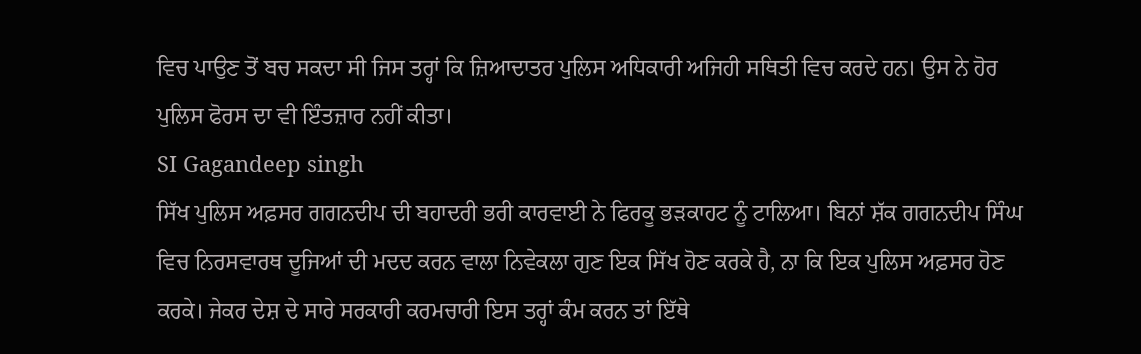ਵਿਚ ਪਾਉਣ ਤੋਂ ਬਚ ਸਕਦਾ ਸੀ ਜਿਸ ਤਰ੍ਹਾਂ ਕਿ ਜ਼ਿਆਦਾਤਰ ਪੁਲਿਸ ਅਧਿਕਾਰੀ ਅਜਿਹੀ ਸਥਿਤੀ ਵਿਚ ਕਰਦੇ ਹਨ। ਉਸ ਨੇ ਹੋਰ ਪੁਲਿਸ ਫੋਰਸ ਦਾ ਵੀ ਇੰਤਜ਼ਾਰ ਨਹੀਂ ਕੀਤਾ।
SI Gagandeep singh
ਸਿੱਖ ਪੁਲਿਸ ਅਫ਼ਸਰ ਗਗਨਦੀਪ ਦੀ ਬਹਾਦਰੀ ਭਰੀ ਕਾਰਵਾਈ ਨੇ ਫਿਰਕੂ ਭੜਕਾਹਟ ਨੂੰ ਟਾਲਿਆ। ਬਿਨਾਂ ਸ਼ੱਕ ਗਗਨਦੀਪ ਸਿੰਘ ਵਿਚ ਨਿਰਸਵਾਰਥ ਦੂਜਿਆਂ ਦੀ ਮਦਦ ਕਰਨ ਵਾਲਾ ਨਿਵੇਕਲਾ ਗੁਣ ਇਕ ਸਿੱਖ ਹੋਣ ਕਰਕੇ ਹੈ, ਨਾ ਕਿ ਇਕ ਪੁਲਿਸ ਅਫ਼ਸਰ ਹੋਣ ਕਰਕੇ। ਜੇਕਰ ਦੇਸ਼ ਦੇ ਸਾਰੇ ਸਰਕਾਰੀ ਕਰਮਚਾਰੀ ਇਸ ਤਰ੍ਹਾਂ ਕੰਮ ਕਰਨ ਤਾਂ ਇੱਥੇ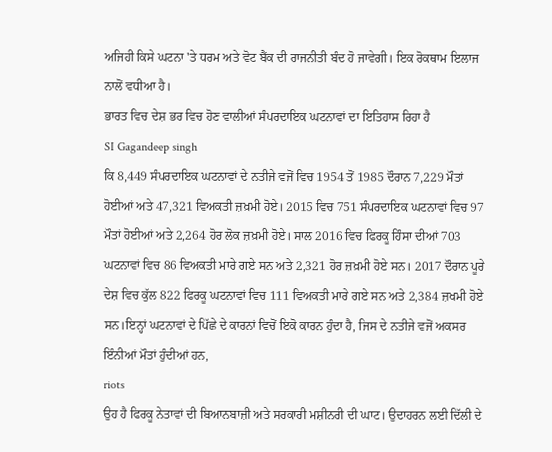ਅਜਿਹੀ ਕਿਸੇ ਘਟਨਾ 'ਤੇ ਧਰਮ ਅਤੇ ਵੋਟ ਬੈਂਕ ਦੀ ਰਾਜਨੀਤੀ ਬੰਦ ਹੋ ਜਾਵੇਗੀ। ਇਕ ਰੋਕਥਾਮ ਇਲਾਜ ਨਾਲੋਂ ਵਧੀਆ ਹੈ।
ਭਾਰਤ ਵਿਚ ਦੇਸ਼ ਭਰ ਵਿਚ ਹੋਣ ਵਾਲੀਆਂ ਸੰਪਰਦਾਇਕ ਘਟਨਾਵਾਂ ਦਾ ਇਤਿਹਾਸ ਰਿਹਾ ਹੈ
SI Gagandeep singh
ਕਿ 8,449 ਸੰਪਰਦਾਇਕ ਘਟਨਾਵਾਂ ਦੇ ਨਤੀਜੇ ਵਜੋਂ ਵਿਚ 1954 ਤੋਂ 1985 ਦੌਰਾਨ 7,229 ਮੌਤਾਂ ਹੋਈਆਂ ਅਤੇ 47,321 ਵਿਅਕਤੀ ਜ਼ਖ਼ਮੀ ਹੋਏ। 2015 ਵਿਚ 751 ਸੰਪਰਦਾਇਕ ਘਟਨਾਵਾਂ ਵਿਚ 97 ਮੌਤਾਂ ਹੋਈਆਂ ਅਤੇ 2,264 ਹੋਰ ਲੋਕ ਜ਼ਖ਼ਮੀ ਹੋਏ। ਸਾਲ 2016 ਵਿਚ ਫਿਰਕੂ ਹਿੰਸਾ ਦੀਆਂ 703 ਘਟਨਾਵਾਂ ਵਿਚ 86 ਵਿਅਕਤੀ ਮਾਰੇ ਗਏ ਸਨ ਅਤੇ 2,321 ਹੋਰ ਜ਼ਖ਼ਮੀ ਹੋਏ ਸਨ। 2017 ਦੌਰਾਨ ਪੂਰੇ ਦੇਸ਼ ਵਿਚ ਕੁੱਲ 822 ਫਿਰਕੂ ਘਟਨਾਵਾਂ ਵਿਚ 111 ਵਿਅਕਤੀ ਮਾਰੇ ਗਏ ਸਨ ਅਤੇ 2,384 ਜ਼ਖਮੀ ਹੋਏ ਸਨ।ਇਨ੍ਹਾਂ ਘਟਨਾਵਾਂ ਦੇ ਪਿੱਛੇ ਦੇ ਕਾਰਨਾਂ ਵਿਚੋਂ ਇਕੋ ਕਾਰਨ ਹੁੰਦਾ ਹੈ, ਜਿਸ ਦੇ ਨਤੀਜੇ ਵਜੋਂ ਅਕਸਰ ਇੰਨੀਆਂ ਮੌਤਾਂ ਹੁੰਦੀਆਂ ਹਨ,
riots
ਉਹ ਹੈ ਫਿਰਕੂ ਨੇਤਾਵਾਂ ਦੀ ਬਿਆਨਬਾਜ਼ੀ ਅਤੇ ਸਰਕਾਰੀ ਮਸ਼ੀਨਰੀ ਦੀ ਘਾਟ। ਉਦਾਹਰਨ ਲਈ ਦਿੱਲੀ ਦੇ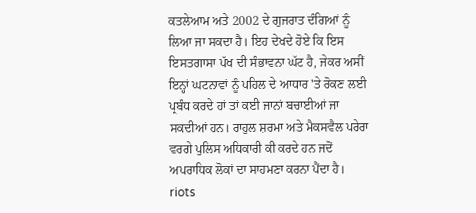ਕਤਲੇਆਮ ਅਤੇ 2002 ਦੇ ਗੁਜਰਾਤ ਦੰਗਿਆਂ ਨੂੰ ਲਿਆ ਜਾ ਸਕਦਾ ਹੈ। ਇਹ ਦੇਖਦੇ ਹੋਏ ਕਿ ਇਸ ਇਸਤਗਾਸਾ ਪੱਖ ਦੀ ਸੰਭਾਵਨਾ ਘੱਟ ਹੈ, ਜੇਕਰ ਅਸੀਂ ਇਨ੍ਹਾਂ ਘਟਨਾਵਾਂ ਨੂੰ ਪਹਿਲ ਦੇ ਆਧਾਰ 'ਤੇ ਰੋਕਣ ਲਈ ਪ੍ਰਬੰਧ ਕਰਦੇ ਹਾਂ ਤਾਂ ਕਈ ਜਾਨਾਂ ਬਚਾਈਆਂ ਜਾ ਸਕਦੀਆਂ ਹਨ। ਰਾਹੁਲ ਸ਼ਰਮਾ ਅਤੇ ਮੈਕਸਵੈਲ ਪਰੇਰਾ ਵਰਗੇ ਪੁਲਿਸ ਅਧਿਕਾਰੀ ਕੀ ਕਰਦੇ ਹਨ ਜਦੋਂ ਅਪਰਾਧਿਕ ਲੋਕਾਂ ਦਾ ਸਾਹਮਣਾ ਕਰਨਾ ਪੈਂਦਾ ਹੈ।
riots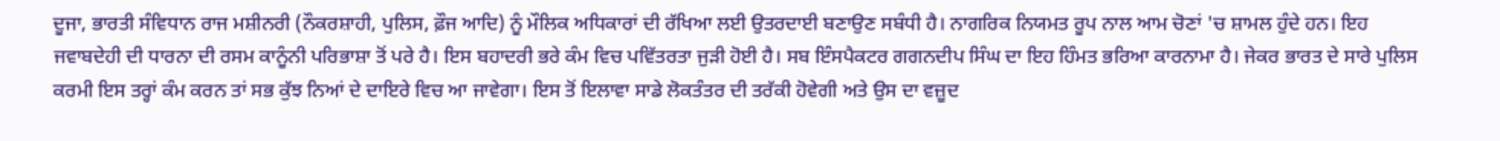ਦੂਜਾ, ਭਾਰਤੀ ਸੰਵਿਧਾਨ ਰਾਜ ਮਸ਼ੀਨਰੀ (ਨੌਕਰਸ਼ਾਹੀ, ਪੁਲਿਸ, ਫ਼ੌਜ ਆਦਿ) ਨੂੰ ਮੌਲਿਕ ਅਧਿਕਾਰਾਂ ਦੀ ਰੱਖਿਆ ਲਈ ਉਤਰਦਾਈ ਬਣਾਉਣ ਸਬੰਧੀ ਹੈ। ਨਾਗਰਿਕ ਨਿਯਮਤ ਰੂਪ ਨਾਲ ਆਮ ਚੋਣਾਂ 'ਚ ਸ਼ਾਮਲ ਹੁੰਦੇ ਹਨ। ਇਹ ਜਵਾਬਦੇਹੀ ਦੀ ਧਾਰਨਾ ਦੀ ਰਸਮ ਕਾਨੂੰਨੀ ਪਰਿਭਾਸ਼ਾ ਤੋਂ ਪਰੇ ਹੈ। ਇਸ ਬਹਾਦਰੀ ਭਰੇ ਕੰਮ ਵਿਚ ਪਵਿੱਤਰਤਾ ਜੁੜੀ ਹੋਈ ਹੈ। ਸਬ ਇੰਸਪੈਕਟਰ ਗਗਨਦੀਪ ਸਿੰਘ ਦਾ ਇਹ ਹਿੰਮਤ ਭਰਿਆ ਕਾਰਨਾਮਾ ਹੈ। ਜੇਕਰ ਭਾਰਤ ਦੇ ਸਾਰੇ ਪੁਲਿਸ ਕਰਮੀ ਇਸ ਤਰ੍ਹਾਂ ਕੰਮ ਕਰਨ ਤਾਂ ਸਭ ਕੁੱਝ ਨਿਆਂ ਦੇ ਦਾਇਰੇ ਵਿਚ ਆ ਜਾਵੇਗਾ। ਇਸ ਤੋਂ ਇਲਾਵਾ ਸਾਡੇ ਲੋਕਤੰਤਰ ਦੀ ਤਰੱਕੀ ਹੋਵੇਗੀ ਅਤੇ ਉਸ ਦਾ ਵਜ਼ੂਦ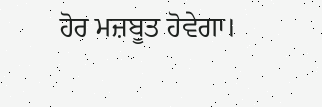ਹੋਰ ਮਜ਼ਬੂਤ ਹੋਵੇਗਾ।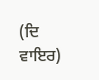(ਦਿ ਵਾਇਰ)